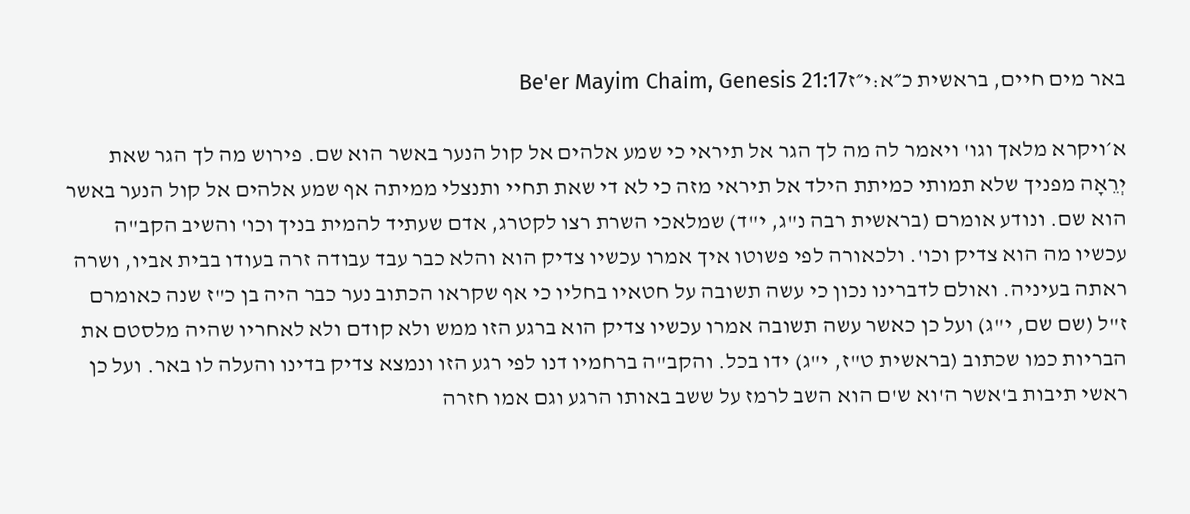באר מים חיים, בראשית כ״א:י״זBe'er Mayim Chaim, Genesis 21:17

א׳ויקרא מלאך וגו' ויאמר לה מה לך הגר אל תיראי כי שמע אלהים אל קול הנער באשר הוא שם. פירוש מה לך הגר שאת יְרֵאָה מפניך שלא תמותי כמיתת הילד אל תיראי מזה כי לא די שאת תחיי ותנצלי ממיתה אף שמע אלהים אל קול הנער באשר הוא שם. ונודע אומרם (בראשית רבה נ"ג, י"ד) שמלאכי השרת רצו לקטרג, אדם שעתיד להמית בניך וכו' והשיב הקב"ה עכשיו מה הוא צדיק וכו'. ולכאורה לפי פשוטו איך אמרו עכשיו צדיק הוא והלא כבר עבד עבודה זרה בעודו בבית אביו, ושרה ראתה בעיניה. ואולם לדברינו נכון כי עשה תשובה על חטאיו בחליו כי אף שקראו הכתוב נער כבר היה בן כ"ז שנה כאומרם ז"ל (שם שם, י"ג) ועל כן כאשר עשה תשובה אמרו עכשיו צדיק הוא ברגע הזו ממש ולא קודם ולא לאחריו שהיה מלסטם את הבריות כמו שכתוב (בראשית ט"ז, י"ג) ידו בכל. והקב"ה ברחמיו דנו לפי רגע הזו ונמצא צדיק בדינו והעלה לו באר. ועל כן ראשי תיבות ב'אשר ה'וא ש'ם הוא השב לרמז על ששב באותו הרגע וגם אמו חזרה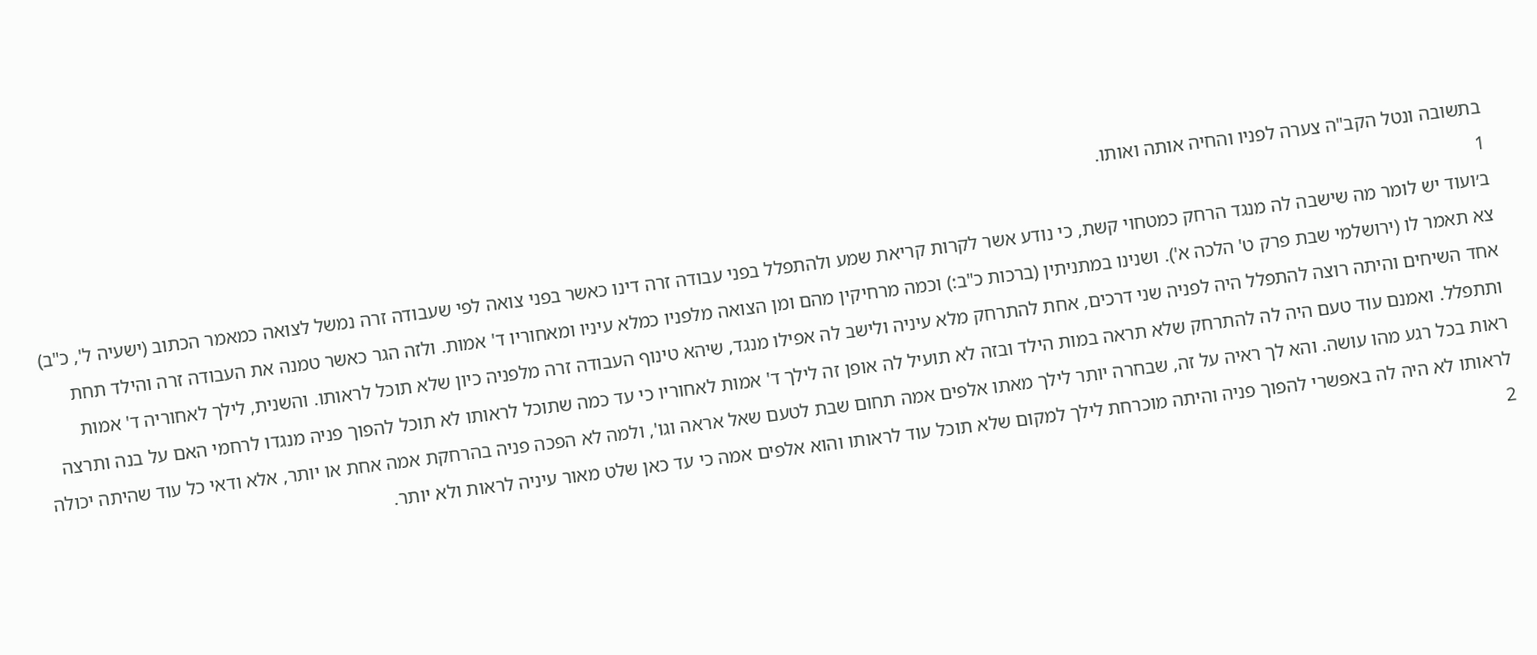בתשובה ונטל הקב"ה צערה לפניו והחיה אותה ואותו.
1
ב׳ועוד יש לומר מה שישבה לה מנגד הרחק כמטחוי קשת, כי נודע אשר לקרות קריאת שמע ולהתפלל בפני עבודה זרה דינו כאשר בפני צואה לפי שעבודה זרה נמשל לצואה כמאמר הכתוב (ישעיה ל', כ"ב) צא תאמר לו (ירושלמי שבת פרק ט' הלכה א'). ושנינו במתניתין (ברכות כ"ב:) וכמה מרחיקין מהם ומן הצואה מלפניו כמלא עיניו ומאחוריו ד' אמות. ולזה הגר כאשר טמנה את העבודה זרה והילד תחת אחד השיחים והיתה רוצה להתפלל היה לפניה שני דרכים, אחת להתרחק מלא עיניה ולישב לה אפילו מנגד, שיהא טינוף העבודה זרה מלפניה כיון שלא תוכל לראותו. והשנית, לילך לאחוריה ד' אמות ותתפלל. ואמנם עוד טעם היה לה להתרחק שלא תראה במות הילד ובזה לא תועיל לה אופן זה לילך ד' אמות לאחוריו כי עד כמה שתוכל לראותו לא תוכל להפוך פניה מנגדו לרחמי האם על בנה ותרצה ראות בכל רגע מהו עושה. והא לך ראיה על זה, שבחרה יותר לילך מאתו אלפים אמה תחום שבת לטעם שאל אראה וגו', ולמה לא הפכה פניה בהרחקת אמה אחת או יותר, אלא ודאי כל עוד שהיתה יכולה לראותו לא היה לה באפשרי להפוך פניה והיתה מוכרחת לילך למקום שלא תוכל עוד לראותו והוא אלפים אמה כי עד כאן שלט מאור עיניה לראות ולא יותר.
2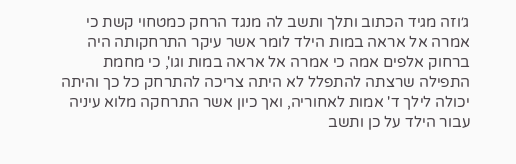ג׳וזה מגיד הכתוב ותלך ותשב לה מנגד הרחק כמטחוי קשת כי אמרה אל אראה במות הילד לומר אשר עיקר התרחקותה היה ברחוק אלפים אמה כי אמרה אל אראה במות וגו', כי מחמת התפילה שרצתה להתפלל לא היתה צריכה להתרחק כל כך והיתה יכולה לילך ד' אמות לאחוריה, ואך כיון אשר התרחקה מלוא עיניה עבור הילד על כן ותשב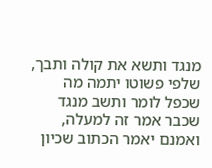מנגד ותשא את קולה ותבך, שלפי פשוטו יתמה מה שכפל לומר ותשב מנגד שכבר אמר זה למעלה, ואמנם יאמר הכתוב שכיון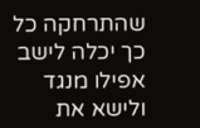שהתרחקה כל כך יכלה לישב אפילו מנגד ולישא את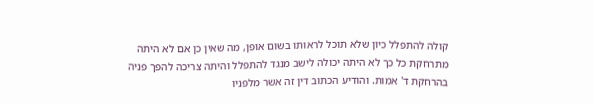קולה להתפלל כיון שלא תוכל לראותו בשום אופן, מה שאין כן אם לא היתה מתרחקת כל כך לא היתה יכולה לישב מנגד להתפלל והיתה צריכה להפך פניה בהרחקת ד' אמות. והודיע הכתוב דין זה אשר מלפניו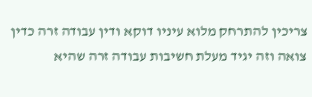צריכין להתרחק מלוא עיניו דוקא ודין עבודה זרה כדין צואה וזה יגיד מעלת חשיבות עבודה זרה שהיא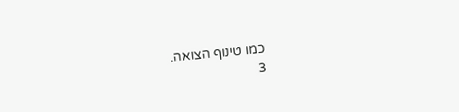כמו טינוף הצואה.
3